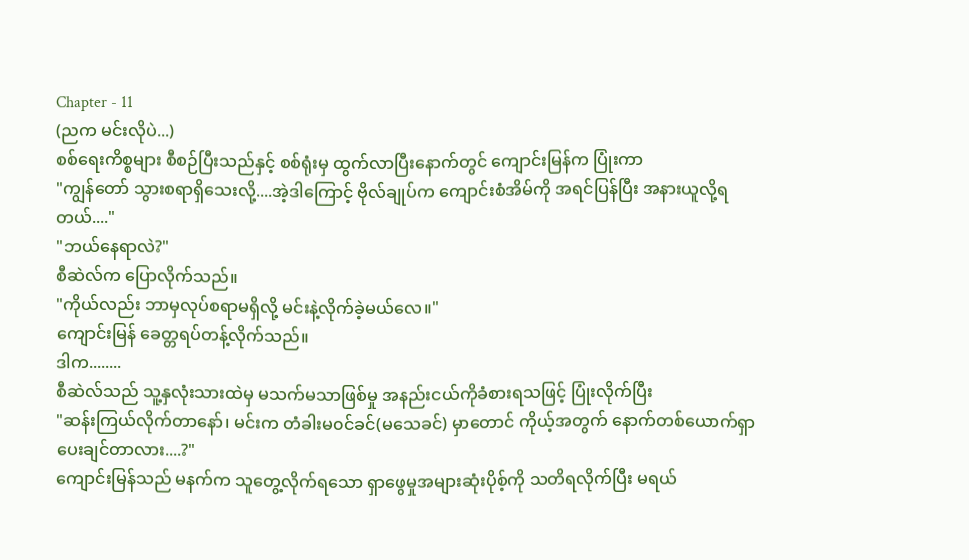Chapter - 11
(ညက မင်းလိုပဲ...)
စစ်ရေးကိစ္စများ စီစဉ်ပြီးသည်နှင့် စစ်ရုံးမှ ထွက်လာပြီးနောက်တွင် ကျောင်းမြန်က ပြုံးကာ
"ကျွန်တော် သွားစရာရှိသေးလို့....အဲ့ဒါကြောင့် ဗိုလ်ချုပ်က ကျောင်းစံအိမ်ကို အရင်ပြန်ပြီး အနားယူလို့ရတယ်...."
"ဘယ်နေရာလဲ?"
စီဆဲလ်က ပြောလိုက်သည်။
"ကိုယ်လည်း ဘာမှလုပ်စရာမရှိလို့ မင်းနဲ့လိုက်ခဲ့မယ်လေ။"
ကျောင်းမြန် ခေတ္တရပ်တန့်လိုက်သည်။
ဒါက........
စီဆဲလ်သည် သူ့နှလုံးသားထဲမှ မသက်မသာဖြစ်မှု အနည်းငယ်ကိုခံစားရသဖြင့် ပြုံးလိုက်ပြီး
"ဆန်းကြယ်လိုက်တာနော်၊ မင်းက တံခါးမ၀င်ခင်(မသေခင်) မှာတောင် ကိုယ့်အတွက် နောက်တစ်ယောက်ရှာပေးချင်တာလား....?"
ကျောင်းမြန်သည် မနက်က သူတွေ့လိုက်ရသော ရှာဖွေမှုအများဆုံးပိုစ့်ကို သတိရလိုက်ပြီး မရယ်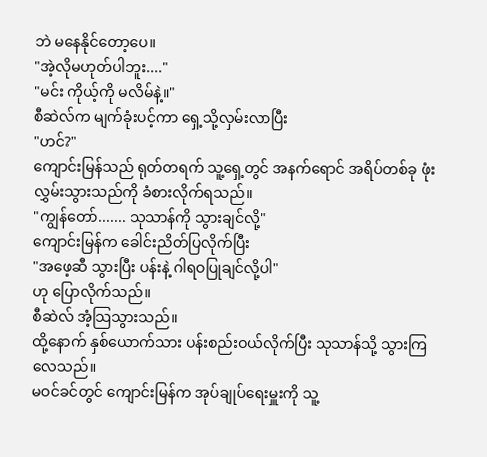ဘဲ မနေနိုင်တော့ပေ။
"အဲ့လိုမဟုတ်ပါဘူး...."
"မင်း ကိုယ့်ကို မလိမ်နဲ့။"
စီဆဲလ်က မျက်ခုံးပင့်ကာ ရှေ့သို့လှမ်းလာပြီး
"ဟင်?"
ကျောင်းမြန်သည် ရုတ်တရက် သူ့ရှေ့တွင် အနက်ရောင် အရိပ်တစ်ခု ဖုံးလွှမ်းသွားသည်ကို ခံစားလိုက်ရသည်။
"ကျွန်တော်....... သုသာန်ကို သွားချင်လို့"
ကျောင်းမြန်က ခေါင်းညိတ်ပြလိုက်ပြီး
"အဖေ့ဆီ သွားပြီး ပန်းနဲ့ ဂါရဝပြုချင်လို့ပါ"
ဟု ပြောလိုက်သည်။
စီဆဲလ် အံ့သြသွားသည်။
ထို့နောက် နှစ်ယောက်သား ပန်းစည်းဝယ်လိုက်ပြီး သုသာန်သို့ သွားကြလေသည်။
မဝင်ခင်တွင် ကျောင်းမြန်က အုပ်ချုပ်ရေးမှူးကို သူ့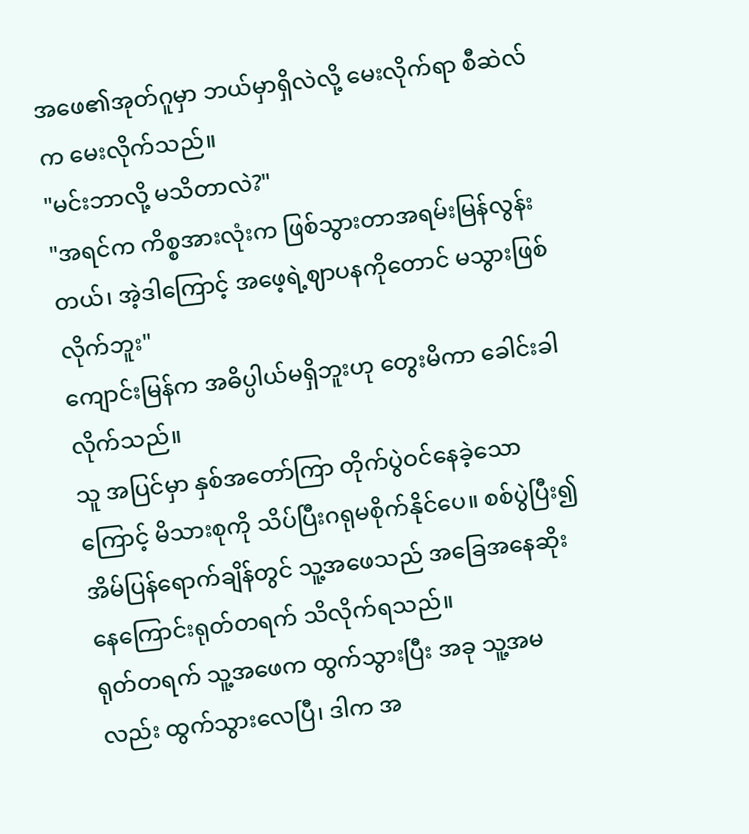အဖေ၏အုတ်ဂူမှာ ဘယ်မှာရှိလဲလို့ မေးလိုက်ရာ စီဆဲလ်က မေးလိုက်သည်။
"မင်းဘာလို့ မသိတာလဲ?"
"အရင်က ကိစ္စအားလုံးက ဖြစ်သွားတာအရမ်းမြန်လွန်းတယ်၊ အဲ့ဒါကြောင့် အဖေ့ရဲ့ဈာပနကိုတောင် မသွားဖြစ်လိုက်ဘူး"
ကျောင်းမြန်က အဓိပ္ပါယ်မရှိဘူးဟု တွေးမိကာ ခေါင်းခါလိုက်သည်။
သူ အပြင်မှာ နှစ်အတော်ကြာ တိုက်ပွဲဝင်နေခဲ့သောကြောင့် မိသားစုကို သိပ်ပြီးဂရုမစိုက်နိုင်ပေ။ စစ်ပွဲပြီး၍ အိမ်ပြန်ရောက်ချိန်တွင် သူ့အဖေသည် အခြေအနေဆိုးနေကြောင်းရုတ်တရက် သိလိုက်ရသည်။
ရုတ်တရက် သူ့အဖေက ထွက်သွားပြီး အခု သူ့အမလည်း ထွက်သွားလေပြီ၊ ဒါက အ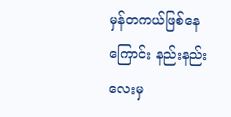မှန်တကယ်ဖြစ်နေကြောင်း နည်းနည်းလေးမှ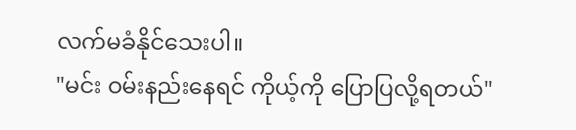လက်မခံနိုင်သေးပါ။
"မင်း ဝမ်းနည်းနေရင် ကိုယ့်ကို ပြောပြလို့ရတယ်"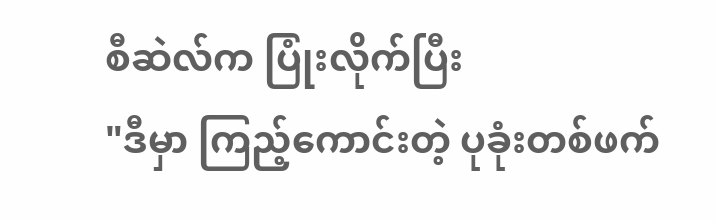စီဆဲလ်က ပြုံးလိုက်ပြီး
"ဒီမှာ ကြည့်ကောင်းတဲ့ ပုခုံးတစ်ဖက်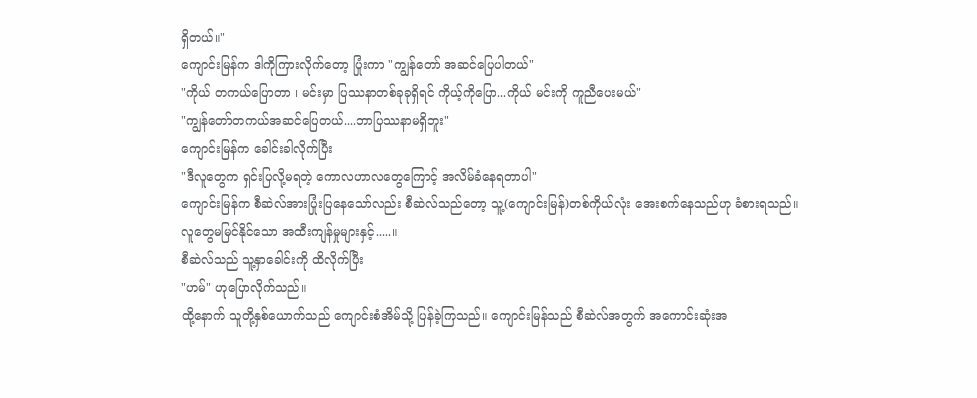ရှိတယ်။"
ကျောင်းမြန်က ဒါကိုကြားလိုက်တော့ ပြုံးကာ "ကျွန်တော် အဆင်ပြေပါတယ်"
"ကိုယ် တကယ်ပြောတာ ၊ မင်းမှာ ပြဿနာတစ်ခုခုရှိရင် ကိုယ့်ကိုပြော...ကိုယ် မင်းကို ကူညီပေးမယ်"
"ကျွန်တော်တကယ်အဆင်ပြေတယ်....ဘာပြဿနာမရှိဘူး"
ကျောင်းမြန်က ခေါင်းခါလိုက်ပြီး
"ဒီလူတွေက ရှင်းပြလို့မရတဲ့ ကောလဟာလတွေကြောင့် အလိမ်ခံနေရတာပါ"
ကျောင်းမြန်က စီဆဲလ်အားပြုံးပြနေသော်လည်း စီဆဲလ်သည်တော့ သူ့(ကျောင်းမြန်)တစ်ကိုယ်လုံး အေးစက်နေသည်ဟု ခံစားရသည်။
လူတွေမမြင်နိုင်သော အထီးကျန်မှုများနှင့်.....။
စီဆဲလ်သည် သူ့နှာခေါင်းကို ထိလိုက်ပြီး
"ဟမ်" ဟုပြောလိုက်သည်။
ထို့နောက် သူတို့နှစ်ယောက်သည် ကျောင်းစံအိမ်သို့ ပြန်ခဲ့ကြသည်။ ကျောင်းမြန်သည် စီဆဲလ်အတွက် အကောင်းဆုံးအ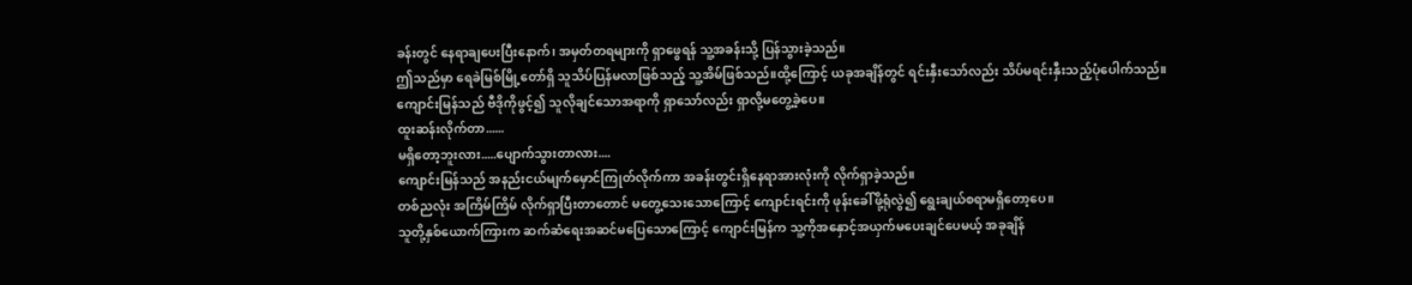ခန်းတွင် နေရာချပေးပြီးနောက်၊ အမှတ်တရများကို ရှာဖွေရန် သူ့အခန်းသို့ ပြန်သွားခဲ့သည်။
ဤသည်မှာ ရေခဲမြစ်မြို့တော်ရှိ သူသိပ်ပြန်မလာဖြစ်သည့် သူ့အိမ်ဖြစ်သည်။ထို့ကြောင့် ယခုအချိန်တွင် ရင်းနှီးသော်လည်း သိပ်မရင်းနှီးသည့်ပုံပေါက်သည်။
ကျောင်းမြန်သည် ဗီဒိုကိုဖွင့်၍ သူလိုချင်သောအရာကို ရှာသော်လည်း ရှာလို့မတွေ့ခဲ့ပေ။
ထူးဆန်းလိုက်တာ......
မရှိတော့ဘူးလား.....ပျောက်သွားတာလား....
ကျောင်းမြန်သည် အနည်းငယ်မျက်မှောင်ကြုတ်လိုက်ကာ အခန်းတွင်းရှိနေရာအားလုံးကို လိုက်ရှာခဲ့သည်။
တစ်ညလုံး အကြိမ်ကြိမ် လိုက်ရှာပြီးတာတောင် မတွေ့သေးသောကြောင့် ကျောင်းရင်းကို ဖုန်းခေါ်ဖို့ရုံလွဲ၍ ရွေးချယ်စရာမရှိတော့ပေ။
သူတို့နှစ်ယောက်ကြားက ဆက်ဆံရေးအဆင်မပြေသောကြောင့် ကျောင်းမြန်က သူ့ကိုအနှောင့်အယှက်မပေးချင်ပေမယ့် အခုချိန်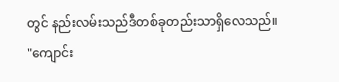တွင် နည်းလမ်းသည်ဒီတစ်ခုတည်းသာရှိလေသည်။
"ကျောင်း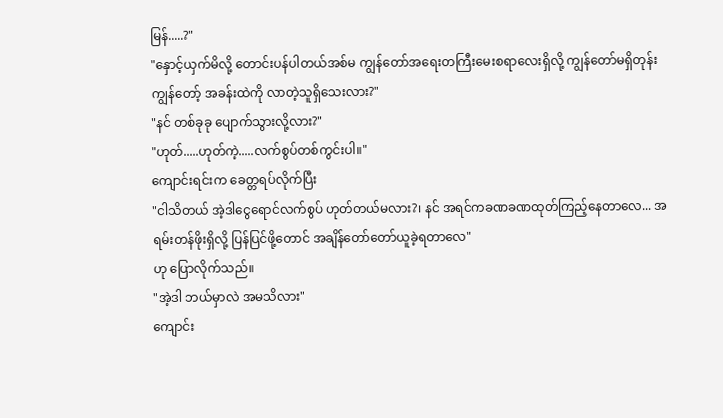မြန်.....?"
"နှောင့်ယှက်မိလို့ တောင်းပန်ပါတယ်အစ်မ ကျွန်တော်အရေးတကြီးမေးစရာလေးရှိလို့ ကျွန်တော်မရှိတုန်း ကျွန်တော့် အခန်းထဲကို လာတဲ့သူရှိသေးလား?"
"နင် တစ်ခုခု ပျောက်သွားလို့လား?"
"ဟုတ်.....ဟုတ်ကဲ့.....လက်စွပ်တစ်ကွင်းပါ။"
ကျောင်းရင်းက ခေတ္တရပ်လိုက်ပြီး
"ငါသိတယ် အဲ့ဒါငွေရောင်လက်စွပ် ဟုတ်တယ်မလား?၊ နင် အရင်ကခဏခဏထုတ်ကြည့်နေတာလေ... အရမ်းတန်ဖိုးရှိလို့ ပြန်ပြင်ဖို့တောင် အချိန်တော်တော်ယူခဲ့ရတာလေ"
ဟု ပြောလိုက်သည်။
"အဲ့ဒါ ဘယ်မှာလဲ အမသိလား"
ကျောင်း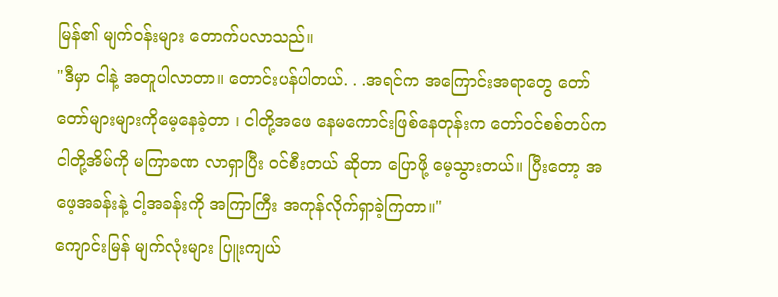မြန်၏ မျက်ဝန်းများ တောက်ပလာသည်။
"ဒီမှာ ငါနဲ့ အတူပါလာတာ။ တောင်းပန်ပါတယ်. . .အရင်က အကြောင်းအရာတွေ တော်တော်များများကိုမေ့နေခဲ့တာ ၊ ငါတို့အဖေ နေမကောင်းဖြစ်နေတုန်းက တော်ဝင်စစ်တပ်က ငါတို့အိမ်ကို မကြာခဏ လာရှာပြီး ဝင်စီးတယ် ဆိုတာ ပြောဖို့ မေ့သွားတယ်။ ပြီးတော့ အဖေ့အခန်းနဲ့ ငါ့အခန်းကို အကြာကြီး အကုန်လိုက်ရှာခဲ့ကြတာ။"
ကျောင်းမြန် မျက်လုံးများ ပြူးကျယ်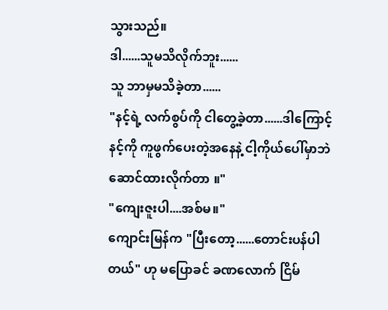သွားသည်။
ဒါ......သူမသိလိုက်ဘူး......
သူ ဘာမှမသိခဲ့တာ......
"နင့်ရဲ့ လက်စွပ်ကို ငါတွေ့ခဲ့တာ......ဒါကြောင့် နင့်ကို ကူဖွက်ပေးတဲ့အနေနဲ့ ငါ့ကိုယ်ပေါ်မှာဘဲဆောင်ထားလိုက်တာ ။"
"ကျေးဇူးပါ....အစ်မ။"
ကျောင်းမြန်က "ပြီးတော့......တောင်းပန်ပါတယ်" ဟု မပြောခင် ခဏလောက် ငြိမ်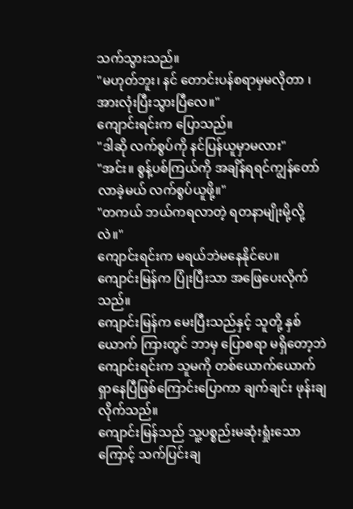သက်သွားသည်။
"မဟုတ်ဘူး၊ နင် တောင်းပန်စရာမှမလိုတာ ၊ အားလုံးပြီးသွားပြီလေ။"
ကျောင်းရင်းက ပြောသည်။
"ဒါဆို လက်စွပ်ကို နင်ပြန်ယူမှာမလား"
"အင်း။ စွန့်ပစ်ကြယ်ကို အချိန်ရရင်ကျွန်တော်လာခဲ့မယ် လက်စွပ်ယူဖို့။"
"တကယ် ဘယ်ကရလာတဲ့ ရတနာမျိုးမို့လို့လဲ။"
ကျောင်းရင်းက မရယ်ဘဲမနေနိုင်ပေ။
ကျောင်းမြန်က ပြုံးပြီးသာ အဖြေပေးလိုက်သည်။
ကျောင်းမြန်က မေးပြီးသည်နှင့် သူတို့ နှစ်ယောက် ကြားတွင် ဘာမှ ပြောစရာ မရှိတော့ဘဲ ကျောင်းရင်းက သူမကို တစ်ယောက်ယောက် ရှာနေပြီဖြစ်ကြောင်းပြောကာ ချက်ချင်း ဖုန်းချလိုက်သည်။
ကျောင်းမြန်သည် သူ့ပစ္စည်းမဆုံးရှုံးသောကြောင့် သက်ပြင်းချ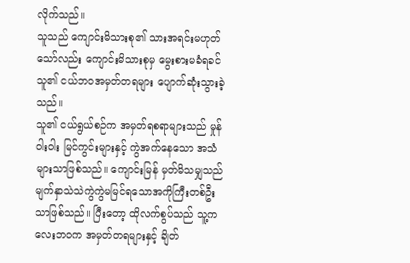လိုက်သည်။
သူသည် ကျောင်းမိသားစု၏ သားအရင်းမဟုတ်သော်လည်း ကျောင်းမိသားစုမှ မွေးစားမခံရခင် သူ၏ ငယ်ဘဝအမှတ်တရများ ပျောက်ဆုံးသွားခဲ့သည်။
သူ၏ ငယ်ရွယ်စဉ်က အမှတ်ရစရာများသည် မှုန်ဝါးဝါး မြင်ကွင်းများနှင့် ကွဲအက်နေသော အသံများသာဖြစ်သည်။ ကျောင်းမြန် မှတ်မိသမျှသည် မျက်နှာသဲသဲကွဲကွဲမမြင်ရသောအကိုကြီးတစ်ဦးသာဖြစ်သည်။ ပြီးတော့ ထိုလက်စွပ်သည် သူ့ကလေးဘဝက အမှတ်တရများနှင့် ချိတ်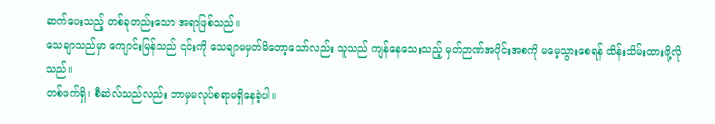ဆက်ပေးသည့် တစ်ခုတည်းသော အရာဖြစ်သည်။
သေချာသည်မှာ ကျောင်းမြန်သည် ၎င်းကို သေချာမမှတ်မိတော့သော်လည်း သူသည် ကျန်နေသေးသည့် မှတ်ဉာဏ်အပိုင်းအစကို မမေ့သွားစေရန် ထိန်းသိမ်းထားဖို့လိုသည်။
တစ်ဖက်ရှိ၊ စီဆဲလ်သည်လည်း ဘာမှမလုပ်စရာမရှိနေခဲ့ပါ။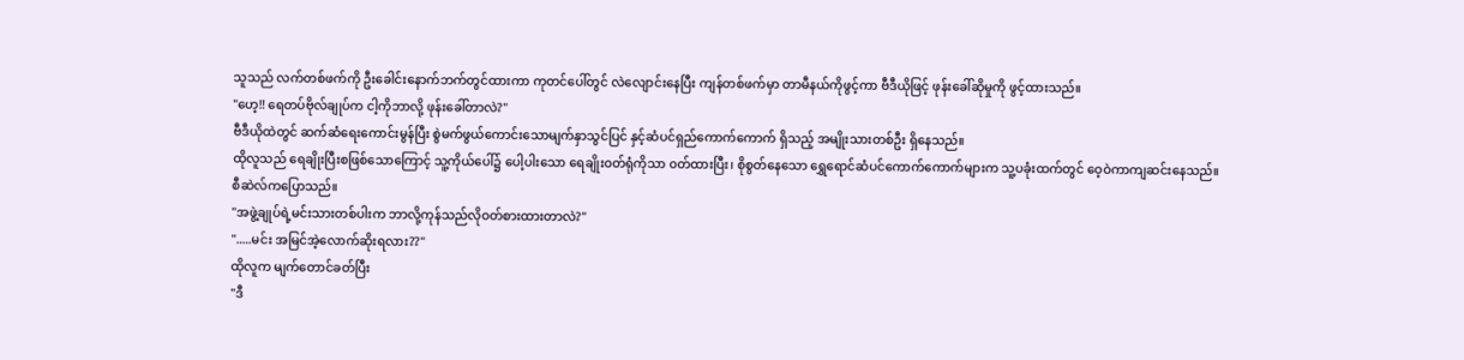သူသည် လက်တစ်ဖက်ကို ဦးခေါင်းနောက်ဘက်တွင်ထားကာ ကုတင်ပေါ်တွင် လဲလျောင်းနေပြီး ကျန်တစ်ဖက်မှာ တာမီနယ်ကိုဖွင့်ကာ ဗီဒီယိုဖြင့် ဖုန်းခေါ်ဆိုမှုကို ဖွင့်ထားသည်။
"ဟေ့!! ရေတပ်ဗိုလ်ချုပ်က ငါ့ကိုဘာလို့ ဖုန်းခေါ်တာလဲ?"
ဗီဒီယိုထဲတွင် ဆက်ဆံရေးကောင်းမွန်ပြီး စွဲမက်ဖွယ်ကောင်းသောမျက်နှာသွင်ပြင် နှင့်ဆံပင်ရှည်ကောက်ကောက် ရှိသည့် အမျိုးသားတစ်ဦး ရှိနေသည်။
ထိုလူသည် ရေချိုးပြီးစဖြစ်သောကြောင့် သူ့ကိုယ်ပေါ်၌ ပေါ့ပါးသော ရေချိုး၀တ်ရုံကိုသာ ၀တ်ထားပြီး၊ စိုစွတ်နေသော ရွှေရောင်ဆံပင်ကောက်ကောက်များက သူ့ပခုံးထက်တွင် ဝေ့ဝဲကာကျဆင်းနေသည်။
စီဆဲလ်ကပြောသည်။
"အဖွဲ့ချုပ်ရဲ့မင်းသားတစ်ပါးက ဘာလို့ကုန်သည်လိုဝတ်စားထားတာလဲ?"
".....မင်း အမြင်အဲ့လောက်ဆိုးရလား??"
ထိုလူက မျက်တောင်ခတ်ပြီး
"ဒီ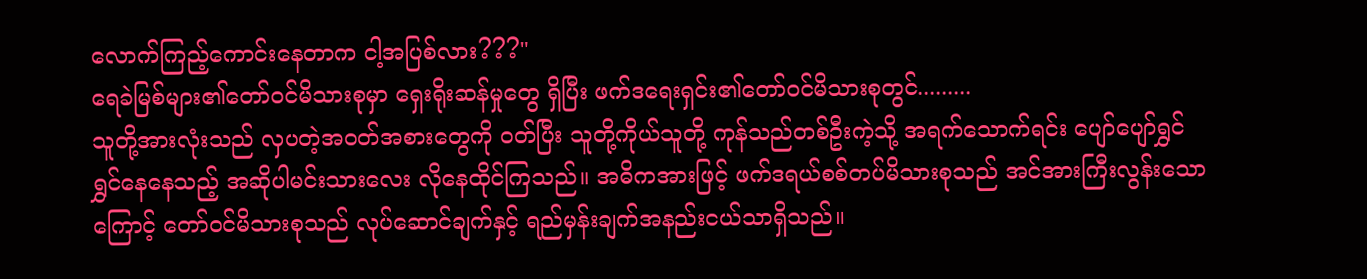လောက်ကြည့်ကောင်းနေတာက ငါ့အပြစ်လား???"
ရေခဲမြစ်များ၏တော်ဝင်မိသားစုမှာ ရှေးရိုးဆန်မှုတွေ ရှိပြီး ဖက်ဒရေးရှင်း၏တော်ဝင်မိသားစုတွင်.........
သူတို့အားလုံးသည် လှပတဲ့အဝတ်အစားတွေကို ၀တ်ပြီး သူတို့ကိုယ်သူတို့ ကုန်သည်တစ်ဦးကဲ့သို့ အရက်သောက်ရင်း ပျော်ပျော်ရွှင်ရွှင်နေနေသည့် အဆိုပါမင်းသားလေး လိုနေထိုင်ကြသည်။ အဓိကအားဖြင့် ဖက်ဒရယ်စစ်တပ်မိသားစုသည် အင်အားကြီးလွန်းသောကြောင့် တော်ဝင်မိသားစုသည် လုပ်ဆောင်ချက်နှင့် ရည်မှန်းချက်အနည်းငယ်သာရှိသည်။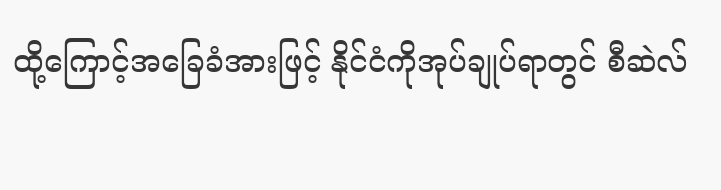ထို့ကြောင့်အခြေခံအားဖြင့် နိုင်ငံကိုအုပ်ချုပ်ရာတွင် စီဆဲလ်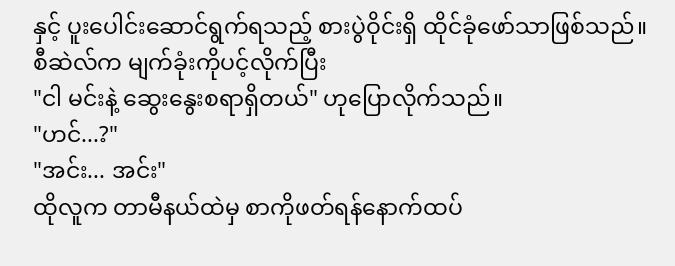နှင့် ပူးပေါင်းဆောင်ရွက်ရသည့် စားပွဲဝိုင်းရှိ ထိုင်ခုံဖော်သာဖြစ်သည်။
စီဆဲလ်က မျက်ခုံးကိုပင့်လိုက်ပြီး
"ငါ မင်းနဲ့ ဆွေးနွေးစရာရှိတယ်" ဟုပြောလိုက်သည်။
"ဟင်...?"
"အင်း... အင်း"
ထိုလူက တာမီနယ်ထဲမှ စာကိုဖတ်ရန်နောက်ထပ်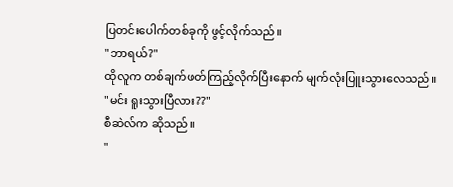ပြတင်းပေါက်တစ်ခုကို ဖွင့်လိုက်သည်။
"ဘာရယ်?"
ထိုလူက တစ်ချက်ဖတ်ကြည့်လိုက်ပြီးနောက် မျက်လုံးပြူးသွားလေသည်။
"မင်း ရူးသွားပြီလား??"
စီဆဲလ်က ဆိုသည်။
"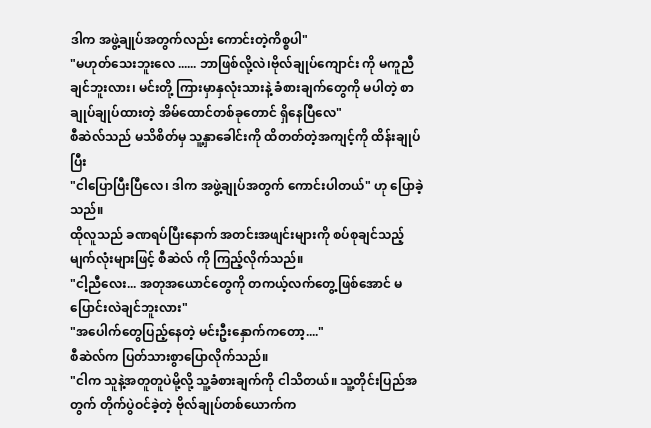ဒါက အဖွဲ့ချုပ်အတွက်လည်း ကောင်းတဲ့ကိစ္စပါ"
"မဟုတ်သေးဘူးလေ ...... ဘာဖြစ်လို့လဲ၊ဗိုလ်ချုပ်ကျောင်း ကို မကူညီချင်ဘူးလား၊ မင်းတို့ ကြားမှာနှလုံးသားနဲ့ ခံစားချက်တွေကို မပါတဲ့ စာချုပ်ချုပ်ထားတဲ့ အိမ်ထောင်တစ်ခုတောင် ရှိနေပြီလေ"
စီဆဲလ်သည် မသိစိတ်မှ သူ့နှာခေါင်းကို ထိတတ်တဲ့အကျင့်ကို ထိန်းချုပ်ပြီး
"ငါပြောပြီးပြီလေ၊ ဒါက အဖွဲ့ချုပ်အတွက် ကောင်းပါတယ်" ဟု ပြောခဲ့သည်။
ထိုလူသည် ခဏရပ်ပြီးနောက် အတင်းအဖျင်းများကို စပ်စုချင်သည့် မျက်လုံးများဖြင့် စီဆဲလ် ကို ကြည့်လိုက်သည်။
"ငါ့ညီလေး... အတုအယောင်တွေကို တကယ့်လက်တွေ့ဖြစ်အောင် မပြောင်းလဲချင်ဘူးလား"
"အပေါက်တွေပြည့်နေတဲ့ မင်းဦးနှောက်ကတော့...."
စီဆဲလ်က ပြတ်သားစွာပြောလိုက်သည်။
"ငါက သူနဲ့အတူတူပဲမို့လို့ သူ့ခံစားချက်ကို ငါသိတယ်။ သူ့တိုင်းပြည်အတွက် တိုက်ပွဲဝင်ခဲ့တဲ့ ဗိုလ်ချုပ်တစ်ယောက်က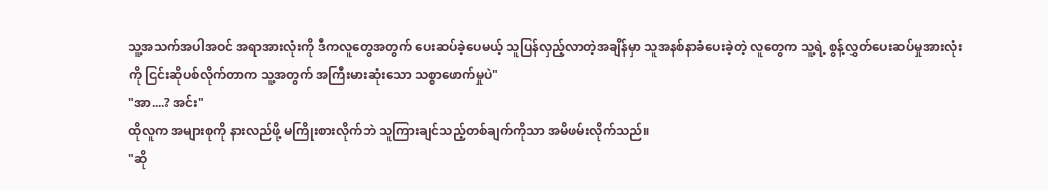သူ့အသက်အပါအဝင် အရာအားလုံးကို ဒီကလူတွေအတွက် ပေးဆပ်ခဲ့ပေမယ့် သူပြန်လှည့်လာတဲ့အချိန်မှာ သူအနစ်နာခံပေးခဲ့တဲ့ လူတွေက သူ့ရဲ့ စွန့်လွှတ်ပေးဆပ်မှုအားလုံးကို ငြင်းဆိုပစ်လိုက်တာက သူ့အတွက် အကြီးမားဆုံးသော သစ္စာဖောက်မှုပဲ"
"အာ....? အင်း"
ထိုလူက အများစုကို နားလည်ဖို့ မကြိုးစားလိုက်ဘဲ သူကြားချင်သည့်တစ်ချက်ကိုသာ အမိဖမ်းလိုက်သည်။
"ဆို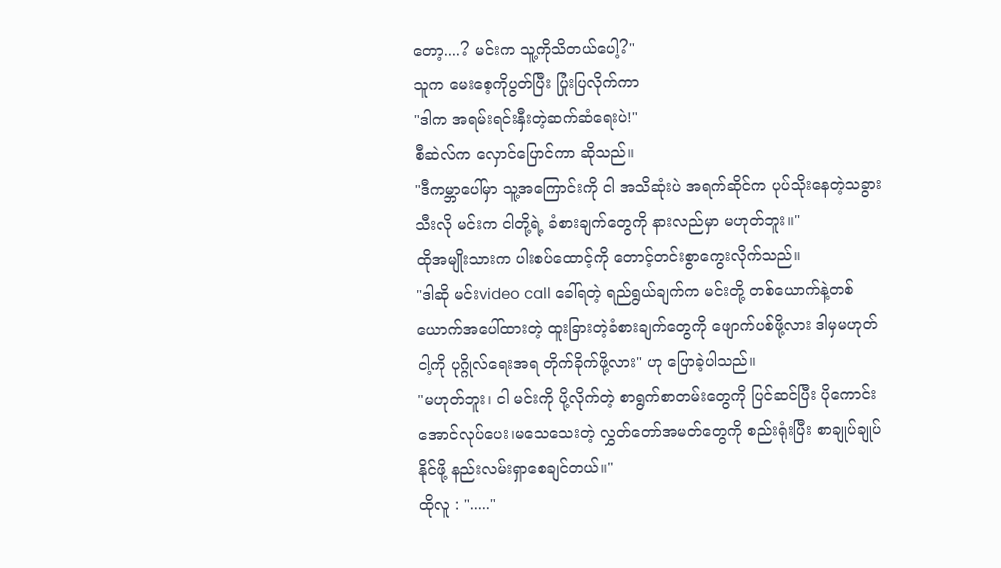တော့....? မင်းက သူ့ကိုသိတယ်ပေါ့?"
သူက မေးစေ့ကိုပွတ်ပြီး ပြုံးပြလိုက်ကာ
"ဒါက အရမ်းရင်းနှီးတဲ့ဆက်ဆံရေးပဲ!"
စီဆဲလ်က လှောင်ပြောင်ကာ ဆိုသည်။
"ဒီကမ္ဘာပေါ်မှာ သူ့အကြောင်းကို ငါ အသိဆုံးပဲ အရက်ဆိုင်က ပုပ်သိုးနေတဲ့သခွားသီးလို မင်းက ငါတို့ရဲ့ ခံစားချက်တွေကို နားလည်မှာ မဟုတ်ဘူး။"
ထိုအမျိုးသားက ပါးစပ်ထောင့်ကို တောင့်တင်းစွာကွေးလိုက်သည်။
"ဒါဆို မင်းvideo call ခေါ်ရတဲ့ ရည်ရွယ်ချက်က မင်းတို့ တစ်ယောက်နဲ့တစ်ယောက်အပေါ်ထားတဲ့ ထူးခြားတဲ့ခံစားချက်တွေကို ဖျောက်ပစ်ဖို့လား ဒါမှမဟုတ် ငါ့ကို ပုဂ္ဂိုလ်ရေးအရ တိုက်ခိုက်ဖို့လား" ဟု ပြောခဲ့ပါသည်။
"မဟုတ်ဘူး၊ ငါ မင်းကို ပို့လိုက်တဲ့ စာရွက်စာတမ်းတွေကို ပြင်ဆင်ပြီး ပိုကောင်းအောင်လုပ်ပေး၊မသေသေးတဲ့ လွှတ်တော်အမတ်တွေကို စည်းရုံးပြီး စာချုပ်ချုပ်နိုင်ဖို့ နည်းလမ်းရှာစေချင်တယ်။"
ထိုလူ : "....."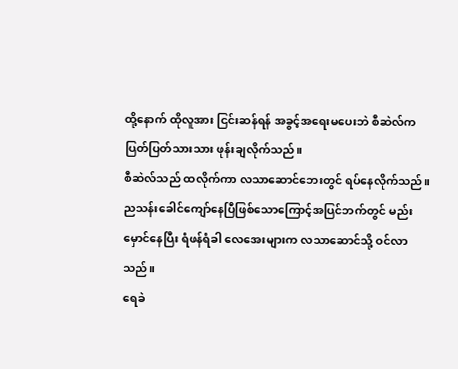ထို့နောက် ထိုလူအား ငြင်းဆန်ရန် အခွင့်အရေးမပေးဘဲ စီဆဲလ်က ပြတ်ပြတ်သားသား ဖုန်းချလိုက်သည်။
စီဆဲလ်သည် ထလိုက်ကာ လသာဆောင်ဘေးတွင် ရပ်နေလိုက်သည်။
ညသန်းခေါင်ကျော်နေပြီဖြစ်သောကြောင့်အပြင်ဘက်တွင် မည်းမှောင်နေပြီး ရံဖန်ရံခါ လေအေးများက လသာဆောင်သို့ ဝင်လာသည်။
ရေခဲ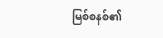မြစ်စနစ်၏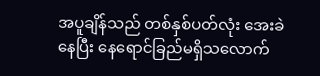အပူချိန်သည် တစ်နှစ်ပတ်လုံး အေးခဲနေပြီး နေရောင်ခြည်မရှိသလောက်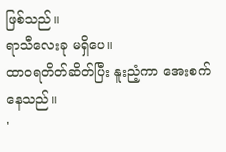ဖြစ်သည်။
ရာသီလေးခု မရှိပေ။
ထာဝရတိတ်ဆိတ်ပြီး နူးညံ့ကာ အေးစက်နေသည်။
'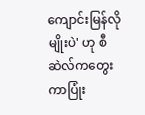ကျောင်းမြန်လိုမျိုးပဲ' ဟု စီဆဲလ်ကတွေးကာပြုံး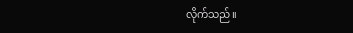လိုက်သည်။